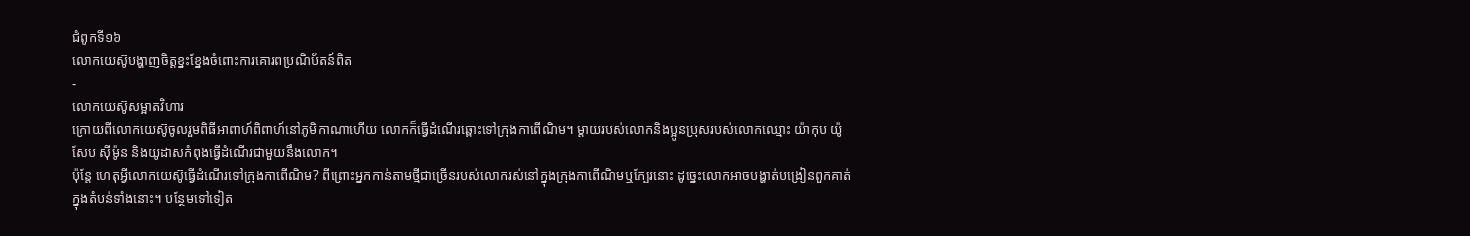ជំពូកទី១៦
លោកយេស៊ូបង្ហាញចិត្តខ្នះខ្នែងចំពោះការគោរពប្រណិប័តន៍ពិត
-
លោកយេស៊ូសម្អាតវិហារ
ក្រោយពីលោកយេស៊ូចូលរួមពិធីអាពាហ៍ពិពាហ៍នៅភូមិកាណាហើយ លោកក៏ធ្វើដំណើរឆ្ពោះទៅក្រុងកាពើណិម។ ម្ដាយរបស់លោកនិងប្អូនប្រុសរបស់លោកឈ្មោះ យ៉ាកុប យ៉ូសែប ស៊ីម៉ូន និងយូដាសកំពុងធ្វើដំណើរជាមួយនឹងលោក។
ប៉ុន្តែ ហេតុអ្វីលោកយេស៊ូធ្វើដំណើរទៅក្រុងកាពើណិម? ពីព្រោះអ្នកកាន់តាមថ្មីជាច្រើនរបស់លោករស់នៅក្នុងក្រុងកាពើណិមឬក្បែរនោះ ដូច្នេះលោកអាចបង្ហាត់បង្រៀនពួកគាត់ក្នុងតំបន់ទាំងនោះ។ បន្ថែមទៅទៀត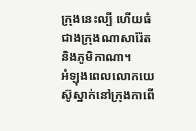ក្រុងនេះល្បី ហើយធំជាងក្រុងណាសារ៉ែតនិងភូមិកាណា។
អំឡុងពេលលោកយេស៊ូស្នាក់នៅក្រុងកាពើ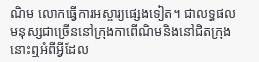ណិម លោកធ្វើការអស្ចារ្យផ្សេងទៀត។ ជាលទ្ធផល មនុស្សជាច្រើននៅក្រុងកាពើណិមនិងនៅជិតក្រុងនោះឮអំពីអ្វីដែល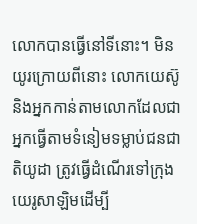លោកបានធ្វើនៅទីនោះ។ មិនយូរក្រោយពីនោះ លោកយេស៊ូនិងអ្នកកាន់តាមលោកដែលជាអ្នកធ្វើតាមទំនៀមទម្លាប់ជនជាតិយូដា ត្រូវធ្វើដំណើរទៅក្រុងយេរូសាឡិមដើម្បី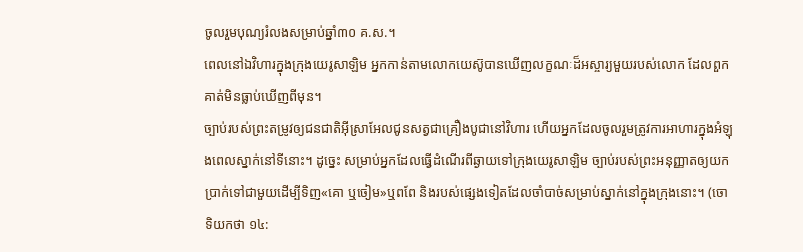ចូលរួមបុណ្យរំលងសម្រាប់ឆ្នាំ៣០ គ.ស.។
ពេលនៅឯវិហារក្នុងក្រុងយេរូសាឡិម អ្នកកាន់តាមលោកយេស៊ូបានឃើញលក្ខណៈដ៏អស្ចារ្យមួយរបស់លោក ដែលពួកគាត់មិនធ្លាប់ឃើញពីមុន។
ច្បាប់របស់ព្រះតម្រូវឲ្យជនជាតិអ៊ីស្រាអែលជូនសត្វជាគ្រឿងបូជានៅវិហារ ហើយអ្នកដែលចូលរួមត្រូវការអាហារក្នុងអំឡុងពេលស្នាក់នៅទីនោះ។ ដូច្នេះ សម្រាប់អ្នកដែលធ្វើដំណើរពីឆ្ងាយទៅក្រុងយេរូសាឡិម ច្បាប់របស់ព្រះអនុញ្ញាតឲ្យយកប្រាក់ទៅជាមួយដើម្បីទិញ«គោ ឬចៀម»ឬពពែ និងរបស់ផ្សេងទៀតដែលចាំបាច់សម្រាប់ស្នាក់នៅក្នុងក្រុងនោះ។ (ចោទិយកថា ១៤: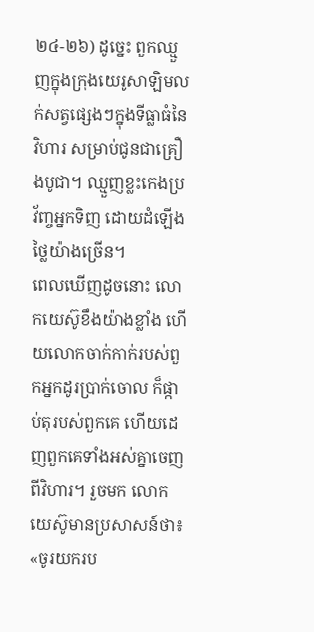២៤-២៦) ដូច្នេះ ពួកឈ្មួញក្នុងក្រុងយេរូសាឡិមលក់សត្វផ្សេងៗក្នុងទីធ្លាធំនៃវិហារ សម្រាប់ជូនជាគ្រឿងបូជា។ ឈ្មួញខ្លះកេងប្រវ័ញ្ចអ្នកទិញ ដោយដំឡើងថ្លៃយ៉ាងច្រើន។
ពេលឃើញដូចនោះ លោកយេស៊ូខឹងយ៉ាងខ្លាំង ហើយលោកចាក់កាក់របស់ពួកអ្នកដូរប្រាក់ចោល ក៏ផ្កាប់តុរបស់ពួកគេ ហើយដេញពួកគេទាំងអស់គ្នាចេញពីវិហារ។ រួចមក លោកយេស៊ូមានប្រសាសន៍ថា៖ «ចូរយករប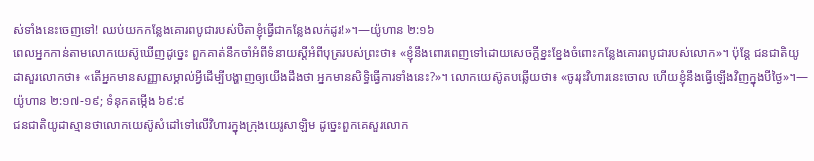ស់ទាំងនេះចេញទៅ! ឈប់យកកន្លែងគោរពបូជារបស់បិតាខ្ញុំធ្វើជាកន្លែងលក់ដូរ!»។—យ៉ូហាន ២:១៦
ពេលអ្នកកាន់តាមលោកយេស៊ូឃើញដូច្នេះ ពួកគាត់នឹកចាំអំពីទំនាយស្តីអំពីបុត្ររបស់ព្រះថា៖ «ខ្ញុំនឹងពោរពេញទៅដោយសេចក្ដីខ្នះខ្នែងចំពោះកន្លែងគោរពបូជារបស់លោក»។ ប៉ុន្តែ ជនជាតិយូដាសួរលោកថា៖ «តើអ្នកមានសញ្ញាសម្គាល់អ្វីដើម្បីបង្ហាញឲ្យយើងដឹងថា អ្នកមានសិទ្ធិធ្វើការទាំងនេះ?»។ លោកយេស៊ូតបឆ្លើយថា៖ «ចូររុះវិហារនេះចោល ហើយខ្ញុំនឹងធ្វើឡើងវិញក្នុងបីថ្ងៃ»។—យ៉ូហាន ២:១៧-១៩; ទំនុកតម្កើង ៦៩:៩
ជនជាតិយូដាស្មានថាលោកយេស៊ូសំដៅទៅលើវិហារក្នុងក្រុងយេរូសាឡិម ដូច្នេះពួកគេសួរលោក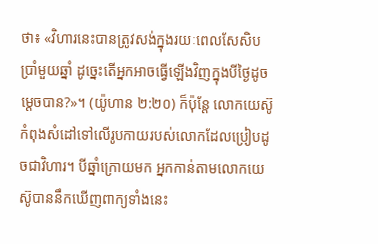ថា៖ «វិហារនេះបានត្រូវសង់ក្នុងរយៈពេលសែសិបប្រាំមួយឆ្នាំ ដូច្នេះតើអ្នកអាចធ្វើឡើងវិញក្នុងបីថ្ងៃដូចម្ដេចបាន?»។ (យ៉ូហាន ២:២០) ក៏ប៉ុន្តែ លោកយេស៊ូកំពុងសំដៅទៅលើរូបកាយរបស់លោកដែលប្រៀបដូចជាវិហារ។ បីឆ្នាំក្រោយមក អ្នកកាន់តាមលោកយេស៊ូបាននឹកឃើញពាក្យទាំងនេះ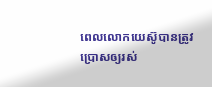ពេលលោកយេស៊ូបានត្រូវប្រោសឲ្យរស់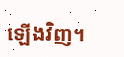ឡើងវិញ។